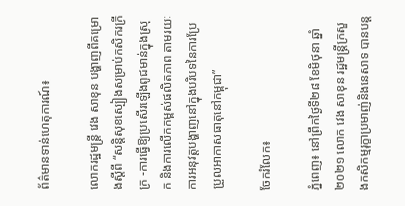ព័ត៌មានទាន់ហេតុការណ៍៖

លោករដ្ឋមន្ត្រី វេង សាខុន បង្ហាញពីគម្រោងស្តីពី “សន្តិសុខស្បៀងសម្រាប់កសិករក្រីក្រ -ការធ្វើឱ្យប្រសើរឡើងពូជមាន់ក្នុងស្រុក និងការលើកកម្ពស់ផលិតភាព តាមរយៈការអនុវត្តបង្ហាញនៅក្នុងបរិបទនៃការប្រែប្រួលអាកាសធាតុនៅកម្ពុជា”

ចែករំលែក៖

ភ្នំពេញ៖ នៅព្រឹកថ្ងៃទី២៨ ខែមិថុនា ឆ្នាំ២០២១ លោក វេង សាខុន រដ្ឋមន្ត្រីក្រសួងកសិកម្មរុក្ខាប្រមាញ់និងនេសាទ បានបន្ត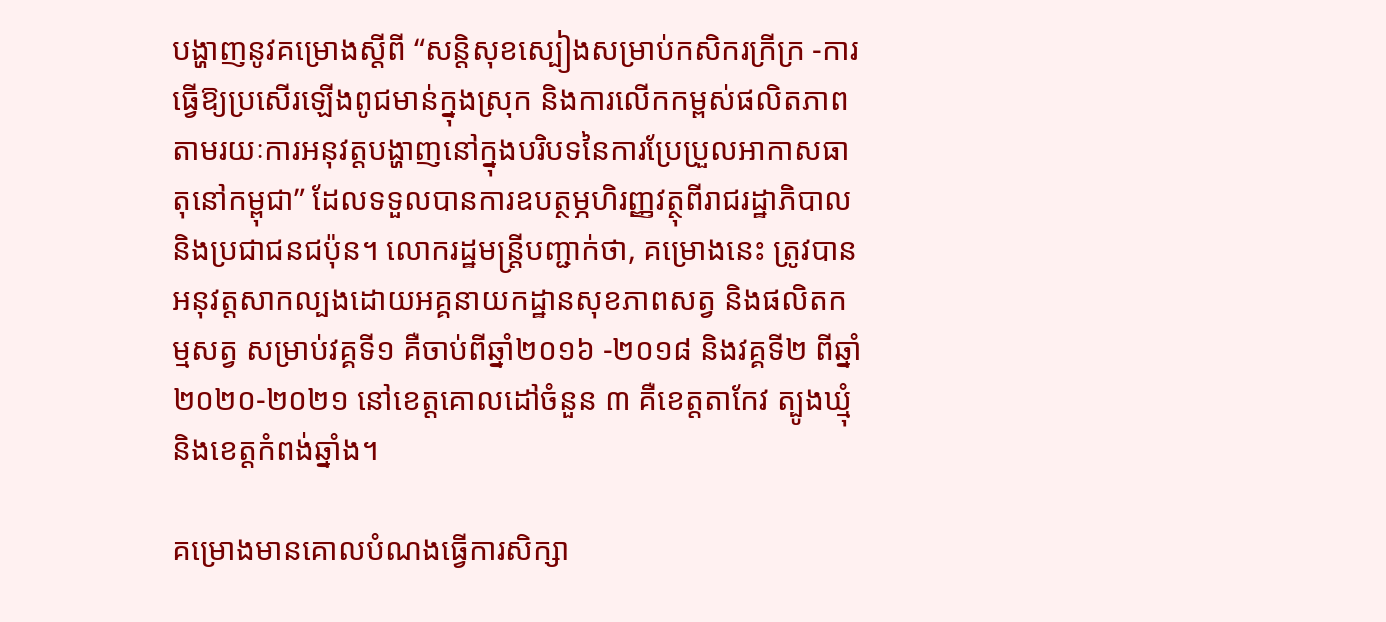បង្ហាញនូវគម្រោងស្តីពី “សន្តិសុខស្បៀងសម្រាប់កសិករក្រីក្រ -ការធ្វើឱ្យប្រសើរឡើងពូជមាន់ក្នុងស្រុក និងការលើកកម្ពស់ផលិតភាព តាមរយៈការអនុវត្តបង្ហាញនៅក្នុងបរិបទនៃការប្រែប្រួលអាកាសធាតុនៅកម្ពុជា” ដែលទទួលបានការឧបត្ថម្ភហិរញ្ញវត្ថុពីរាជរដ្ឋាភិបាល និងប្រជាជនជប៉ុន។ លោករដ្ឋមន្ត្រីបញ្ជាក់ថា, គម្រោងនេះ ត្រូវបានអនុវត្តសាកល្បងដោយអគ្គនាយកដ្ឋានសុខភាពសត្វ និងផលិតកម្មសត្វ សម្រាប់វគ្គទី១ គឺចាប់ពីឆ្នាំ២០១៦ -២០១៨ និងវគ្គទី២ ពីឆ្នាំ២០២០-២០២១ នៅខេត្តគោលដៅចំនួន ៣ គឺខេត្តតាកែវ ត្បូងឃ្មុំ និងខេត្តកំពង់ឆ្នាំង។

គម្រោងមានគោលបំណងធ្វើការសិក្សា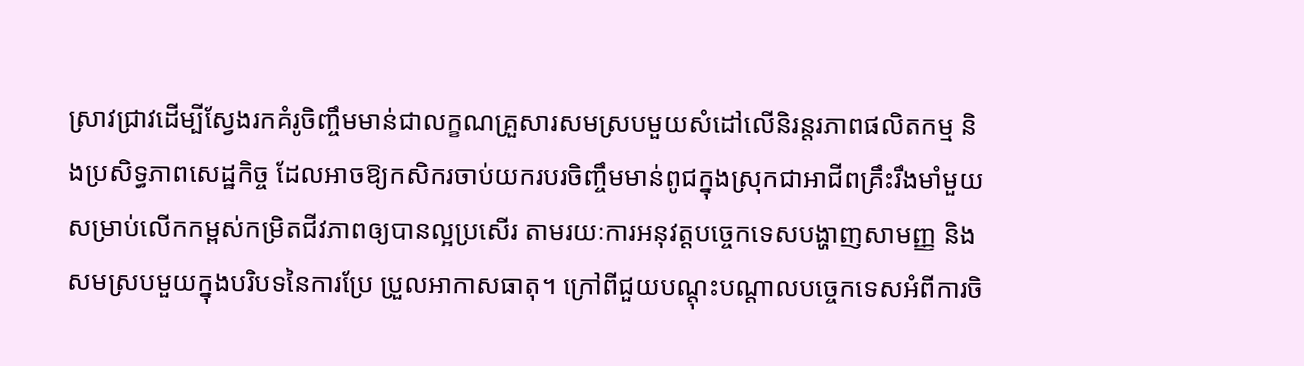ស្រាវជ្រាវដើម្បីស្វែងរកគំរូចិញ្ចឹមមាន់ជាលក្ខណគ្រួសារសមស្របមួយសំដៅលើនិរន្តរភាពផលិតកម្ម និងប្រសិទ្ធភាពសេដ្ឋកិច្ច ដែលអាចឱ្យកសិករចាប់យករបរចិញ្ចឹមមាន់ពូជក្នុងស្រុកជាអាជីពគ្រឹះរឹងមាំមួយសម្រាប់លើកកម្ពស់កម្រិតជីវភាពឲ្យបានល្អប្រសើរ តាមរយៈការអនុវត្តបច្ចេកទេសបង្ហាញសាមញ្ញ និងសមស្របមួយក្នុងបរិបទនៃការប្រែ ប្រួលអាកាសធាតុ។ ក្រៅពីជួយបណ្តុះបណ្តាលបច្ចេកទេសអំពីការចិ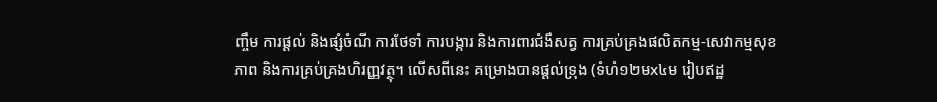ញ្ចឹម ការផ្តល់ និងផ្សំចំណី ការថែទាំ ការបង្ការ និងការពារជំងឺសត្វ ការគ្រប់គ្រងផលិតកម្ម-សេវាកម្មសុខភាព និងការគ្រប់គ្រងហិរញ្ញវត្ថុ។ លើសពីនេះ គម្រោងបានផ្តល់ទ្រុង (ទំហំ១២មx៤ម រៀបឥដ្ឋ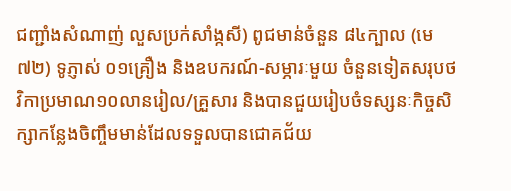ជញ្ជាំងសំណាញ់ លួសប្រក់សាំង្កសី) ពូជមាន់ចំនួន ៨៤ក្បាល (មេ ៧២) ទូភ្ញាស់ ០១គ្រឿង និងឧបករណ៍-សម្ភារៈមួយ ចំនួនទៀតសរុបថវិកាប្រមាណ១០លានរៀល/គ្រួសារ និងបានជួយរៀបចំទស្សនៈកិច្ចសិក្សាកន្លែងចិញ្ចឹមមាន់ដែលទទួលបានជោគជ័យ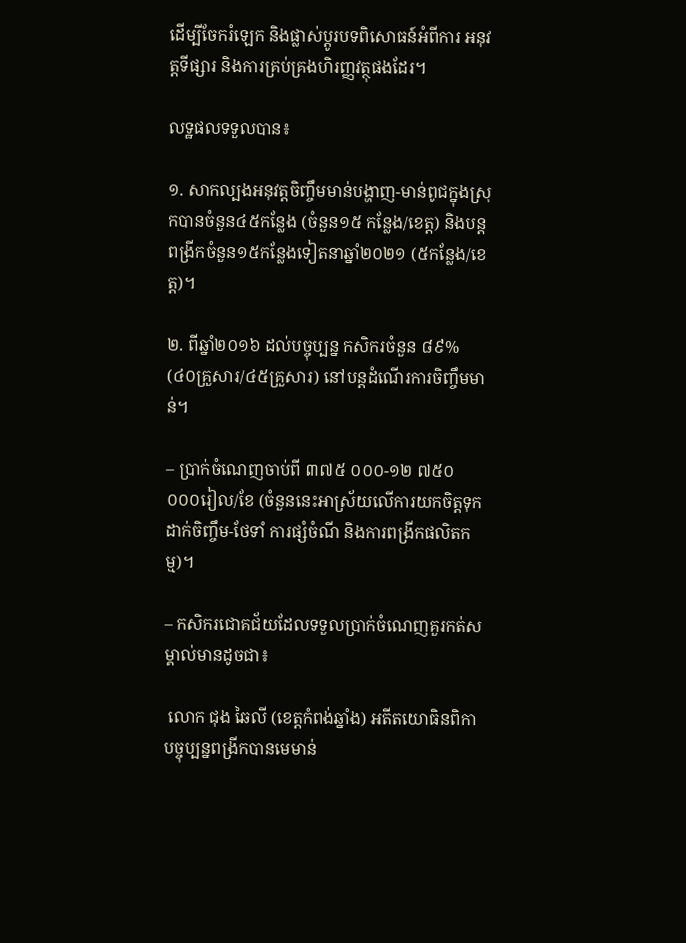ដើម្បីចែករំឡេក និងផ្លាស់ប្តូរបទពិសោធន៍អំពីការ អនុវត្តទីផ្សារ និងការគ្រប់គ្រងហិរញ្ញវត្ថុផងដែរ។

លទ្ឋផលទទួលបាន៖

១. សាកល្បងអនុវត្តចិញ្ចឹមមាន់បង្ហាញ-មាន់ពូជក្នុងស្រុកបានចំនួន៤៥កន្លែង (ចំនួន១៥ កន្លែង/ខេត្ត) និងបន្តពង្រីកចំនួន១៥កន្លែងទៀតនាឆ្នាំ២០២១ (៥កន្លែង/ខេត្ត)។

២. ពីឆ្នាំ២០១៦ ដល់បច្ចុប្បន្ន កសិករចំនួន ៨៩% (៤០គ្រួសារ/៤៥គ្រួសារ) នៅបន្តដំណើរការចិញ្ចឹមមាន់។

– ប្រាក់ចំណេញចាប់ពី ៣៧៥ ០០០-១២ ៧៥០ ០០០រៀល/ខែ (ចំនួននេះអាស្រ័យលើការយកចិត្តទុកដាក់ចិញ្ចឹម-ថែទាំ ការផ្សំចំណី និងការពង្រីកផលិតកម្ម)។

– កសិករជោគជ័យដែលទទួលប្រាក់ចំណេញគួរកត់សម្គាល់មានដូចជា៖

 លោក ជុង ឆៃលី (ខេត្តកំពង់ឆ្នាំង) អតីតយោធិនពិកា បច្ចុប្បន្នពង្រីកបានមេមាន់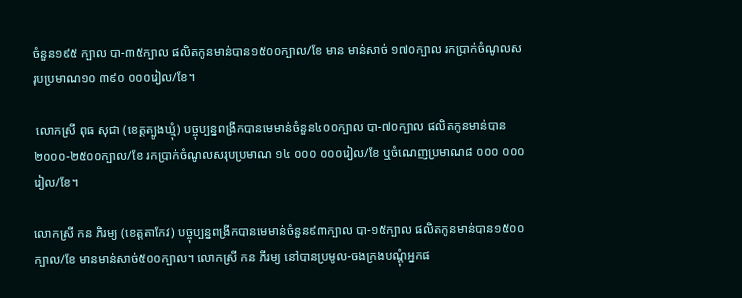ចំនួន១៩៥ ក្បាល បា-៣៥ក្បាល ផលិតកូនមាន់បាន១៥០០ក្បាល/ខែ មាន មាន់សាច់ ១៧០ក្បាល រកប្រាក់ចំណូលសរុបប្រមាណ១០ ៣៩០ ០០០រៀល/ខែ។

 លោកស្រី ពុធ សុជា (ខេត្តត្បូងឃ្មុំ) បច្ចុប្បន្នពង្រីកបានមេមាន់ចំនួន៤០០ក្បាល បា-៧០ក្បាល ផលិតកូនមាន់បាន២០០០-២៥០០ក្បាល/ខែ រកប្រាក់ចំណូលសរុបប្រមាណ ១៤ ០០០ ០០០រៀល/ខែ ឬចំណេញប្រមាណ៨ ០០០ ០០០រៀល/ខែ។

លោកស្រី កន ភិរម្យ (ខេត្តតាកែវ) បច្ចុប្បន្នពង្រីកបានមេមាន់ចំនួន៩៣ក្បាល បា-១៥ក្បាល ផលិតកូនមាន់បាន១៥០០ក្បាល/ខែ មានមាន់សាច់៥០០ក្បាល។ លោកស្រី កន ភីរម្យ នៅបានប្រមូល-ចងក្រងបណ្តុំអ្នកផ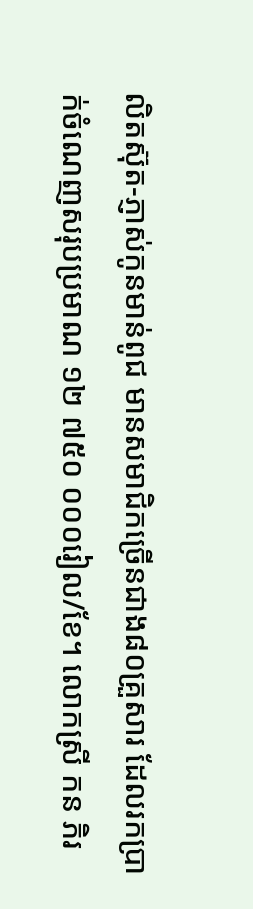លិតស៊ុត-ភ្ញាស់កូនមាន់ពូជ មានសមាជិកច្រើនជាង៨០គ្រួសារ ដែលរកប្រាក់ចំណេញសរុបប្រមាណ ១២ ៧៥០ ០០០រៀល/ខែ។ លោកស្រី កន ភិរ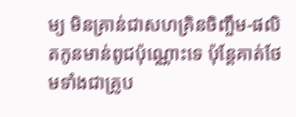ម្យ មិនគ្រាន់ជាសហគ្រិនចិញ្ចឹម-ផលិតកូនមាន់ពូជប៉ុណ្ណោះទេ ប៉ុន្តែគាត់ថែមទាំងជាគ្រូប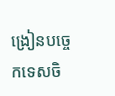ង្រៀនបច្ចេកទេសចិ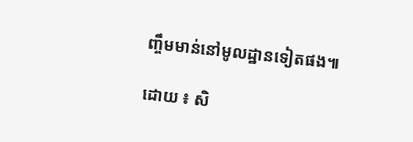ញ្ចឹមមាន់នៅមូលដ្ឋានទៀតផង៕

ដោយ ៖ សិ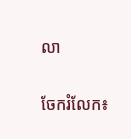លា


ចែករំលែក៖